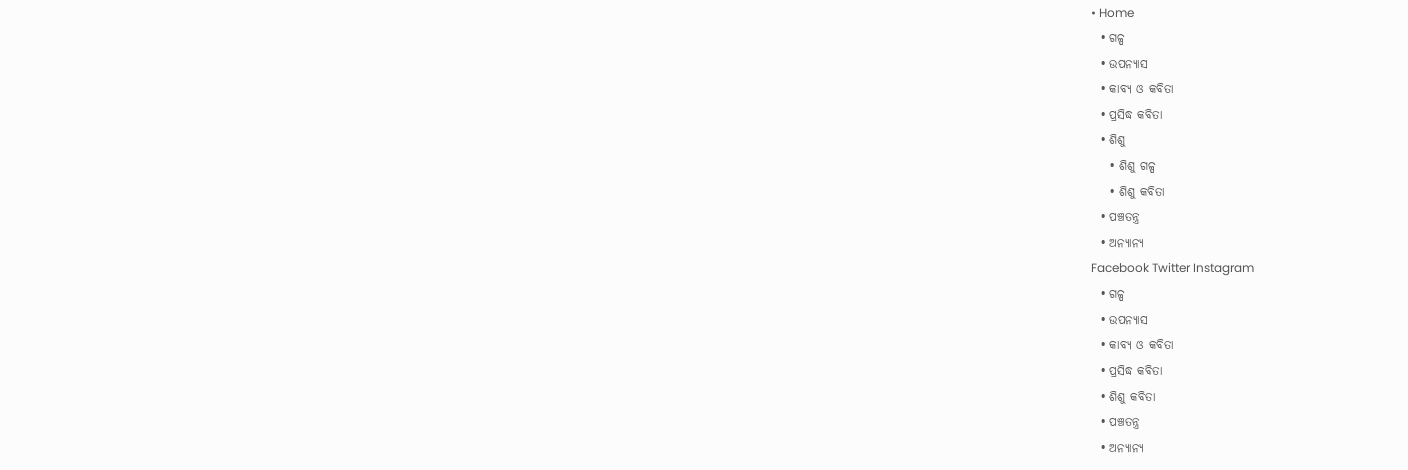• Home
  • ଗଳ୍ପ
  • ଉପନ୍ୟାସ
  • କାବ୍ୟ ଓ କବିତା
  • ପ୍ରସିଦ୍ଧ କବିତା
  • ଶିଶୁ
    • ଶିଶୁ ଗଳ୍ପ
    • ଶିଶୁ କବିତା
  • ପଞ୍ଚତନ୍ତ୍ର
  • ଅନ୍ୟାନ୍ୟ
Facebook Twitter Instagram
  • ଗଳ୍ପ
  • ଉପନ୍ୟାସ
  • କାବ୍ୟ ଓ କବିତା
  • ପ୍ରସିଦ୍ଧ କବିତା
  • ଶିଶୁ କବିତା
  • ପଞ୍ଚତନ୍ତ୍ର
  • ଅନ୍ୟାନ୍ୟ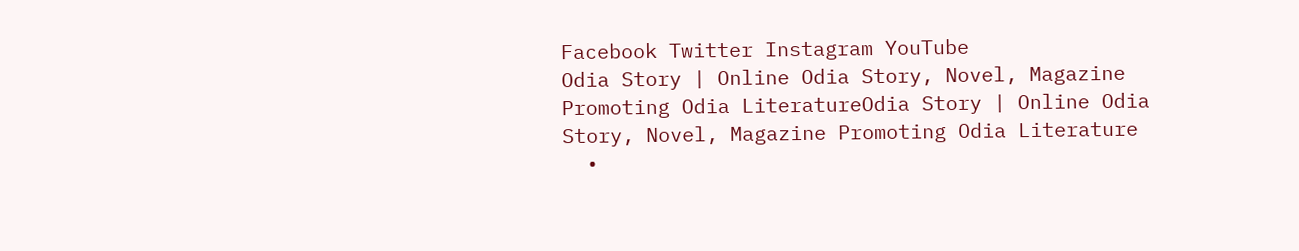Facebook Twitter Instagram YouTube
Odia Story | Online Odia Story, Novel, Magazine Promoting Odia LiteratureOdia Story | Online Odia Story, Novel, Magazine Promoting Odia Literature
  •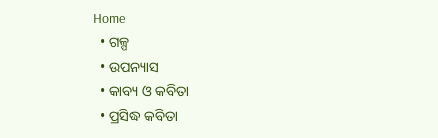Home
  • ଗଳ୍ପ
  • ଉପନ୍ୟାସ
  • କାବ୍ୟ ଓ କବିତା
  • ପ୍ରସିଦ୍ଧ କବିତା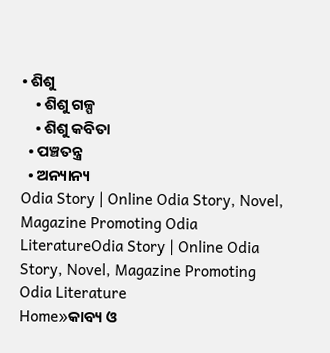• ଶିଶୁ
    • ଶିଶୁ ଗଳ୍ପ
    • ଶିଶୁ କବିତା
  • ପଞ୍ଚତନ୍ତ୍ର
  • ଅନ୍ୟାନ୍ୟ
Odia Story | Online Odia Story, Novel, Magazine Promoting Odia LiteratureOdia Story | Online Odia Story, Novel, Magazine Promoting Odia Literature
Home»କାବ୍ୟ ଓ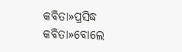କବିତା»ପ୍ରସିଦ୍ଧ କବିତା»ବୋଲେ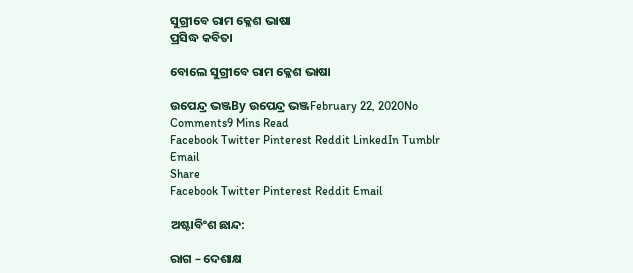ସୁଗ୍ରୀବେ ରାମ କ୍ଳେଶ ଭାଷା
ପ୍ରସିଦ୍ଧ କବିତା

ବୋଲେ ସୁଗ୍ରୀବେ ରାମ କ୍ଳେଶ ଭାଷା

ଉପେନ୍ଦ୍ର ଭଞ୍ଜBy ଉପେନ୍ଦ୍ର ଭଞ୍ଜFebruary 22, 2020No Comments9 Mins Read
Facebook Twitter Pinterest Reddit LinkedIn Tumblr Email
Share
Facebook Twitter Pinterest Reddit Email

ଅଷ୍ଟାବିଂଶ ଛାନ୍ଦ:

ରାଗ – ଦେଶାକ୍ଷ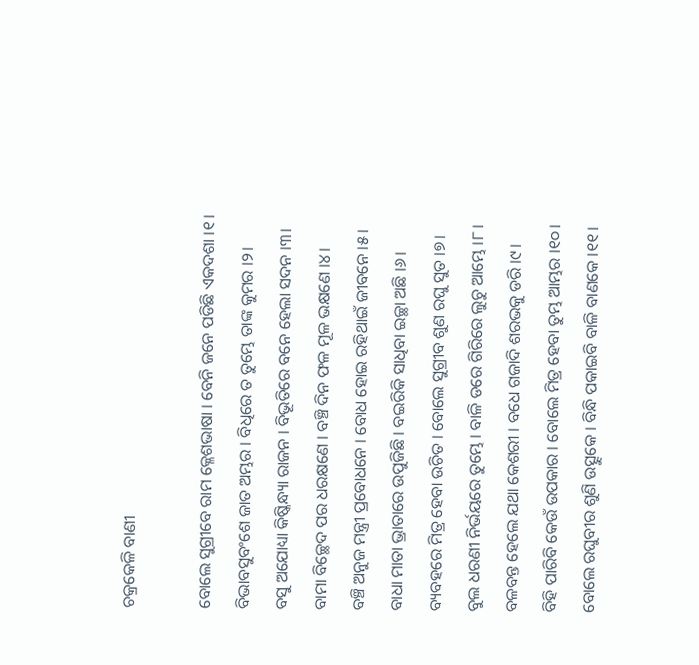ଚକ୍ରକେଳି ବାଣୀ

ବୋଲେ ସୁଗ୍ରୀବେ ରାମ କ୍ଳେଶଭାଷା । ବେନି ଜନେ ପଡିଛି ଏକଦଶା ।୧।
ବିଭାବସୁବଂଶେ ଜାତ ଅମ୍ଭର । ବିଧିରେ ତ ତୁମ୍ଭେ ତାଙ୍କ କୁମର ।୨।
ବସୁ ଅଯୋଧ୍ୟା କିଷ୍କିନ୍ଧ୍ୟା ରାଜନ । ବିଭୂତିରେ ବନେ ହେଲା ସଦନ ।୩।
ବାମା ବିଚ୍ଛେଦ ପର ଧରକ୍ଷଣେ । ବଞ୍ଚି ଦିନ ଫଳ ମୂଳ ଭକ୍ଷଣେ ।୪।
ବଞ୍ଚି ଅନୁଜ ମନ୍ତ୍ରୀ ପ୍ରବୋଧନେ । ବୋଧ ହୋଇ ରହିଥାଇଁ ଜୀବନେ ।୫।
ବାଧା ମାତା ଭ୍ରାତାରେ ଉପୁଜିଛି । ବଇରିକି ସାଧିବା ଇଚ୍ଛା ଅଛି ।୬।
ବ୍ୟବହରେ ମିତ୍ର ହେବା ଉଚିତ । ବୋଲେ ସୁଗ୍ରୀବ ଶୁଣ ରଘୁ ସୁତ ।୭।
ବୁଲ ଧରଣୀ ନିର୍ଭୟରେ ତୁମ୍ଭେ । ବାଳି ଡରେ ଗିରିରେ ଲୁଚୁ ଆମ୍ଭେ ।୮।
ବଳବନ୍ତ ହେଲେ ଯଥା କେଶରୀ । ବଧେ ଗଜାଦି ଶରଭକୁ ଡରି ।୯।
ବିହି ପାରିବି କେଉଁ ଉପକାର । ବୋଲେ ମିତ୍ର ହେବା ତୁମ୍ଭ ଆମ୍ଭର ।୧୦।
ବୋଲେ ରଘୁବୀର ଶୁଣି ଉତ୍ସୁକେ । ବିନ୍ଧି ପକାଇବି ବାଳି ବାଣକେ ।୧୧।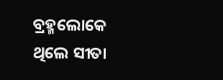ବ୍ରହ୍ମଲୋକେ ଥିଲେ ସୀତା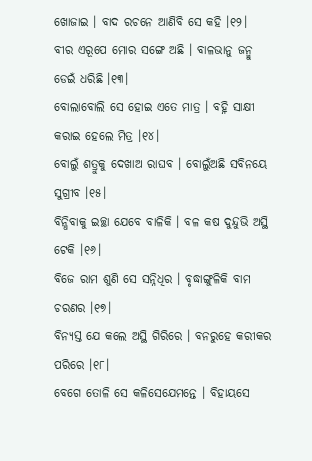ଖୋଜାଇ । ବାଦ ରଚନେ ଆଣିବି ସେ କହି ।୧୨।
ବୀର ଏରୂପେ ମୋର ସଙ୍ଗେ ଅଛି । ବାଳଭାନୁ ଜନ୍ମୁ ଡେଇଁ ଧରିଛି ।୧୩।
ବୋଲାବୋଲି ସେ ହୋଇ ଏତେ ମାତ୍ର । ବହ୍ନି ସାକ୍ଷୀ କରାଇ ହେଲେ ମିତ୍ର ।୧୪।
ବୋଲୁଁ ଶତ୍ରୁକୁ ଦେଖାଅ ରାଘବ । ବୋଲୁଁଅଛି ସବିନୟେ ସୁଗ୍ରୀବ ।୧୫।
ବିନ୍ଧିବାକୁ ଇଚ୍ଛା ଯେବେ ବାଳିକି । ବଳ କଷ ଦୁନ୍ଦୁଭି ଅସ୍ଥି ଟେକି ।୧୬।
ବିଜେ ରାମ ଶୁଣି ସେ ସନ୍ନିଧିର । ବୃଦ୍ଧାଙ୍ଗୁଳିକି ବାମ ଚରଣର ।୧୭।
ବିନ୍ୟସ୍ତ ଯେ କଲେ ଅସ୍ଥି ଗିରିରେ । ବନରୁହେ କରୀକର ପରିରେ ।୧୮।
ବେଗେ ତୋଳି ସେ କଳିସେଯେମନ୍ତେ । ବିହାୟସେ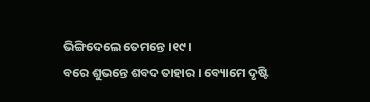ଭିଙ୍ଗିଦେଲେ ତେମନ୍ତେ ।୧୯।
ବରେ ଶୁଭନ୍ତେ ଶବଦ ତାହାର । ବ୍ୟୋମେ ଦୃଷ୍ଟି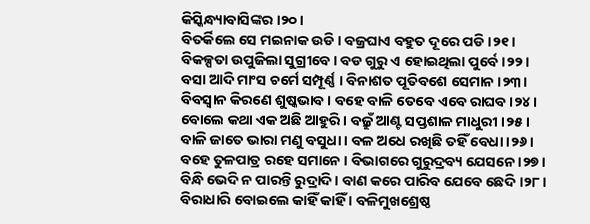କିସ୍କିନ୍ଧ୍ୟାବାସିଙ୍କର ।୨୦।
ବିତର୍କିଲେ ସେ ମଇନାକ ଉଡି । ବଜ୍ରଘାଏ ବହୁତ ଦୂରେ ପଡି ।୨୧।
ବିକଳ୍ପତା ଉପୁଜିଲା ସୁଗ୍ରୀବେ । ବଡ ଗୁରୁ ଏ ହୋଇଥିଲା ପୁର୍ବେ ।୨୨।
ବସା ଆଦି ମାଂସ ଚର୍ମେ ସମ୍ପୂର୍ଣ୍ଣ । ବିନାଶତ ପୂତିବଶେ ସେମାନ ।୨୩।
ବିବସ୍ୱାନ କିରଣେ ଶୁଷ୍କଭାବ । ବହେ ବାଳି ତେବେ ଏବେ ରାଘବ ।୨୪।
ବୋଲେ କଥା ଏକ ଅଛି ଆହୁରି । ବଜ୍ରୁଁ ଆଣ୍ଟ ସପ୍ତଶାଳ ମାଧୁରୀ ।୨୫।
ବାଳି ଜାତେ ଭାରା ମଣୁ ବସୁଧା । ବଳ ଅଧେ ରଖିଛି ତହିଁ ବେଧା ।୨୬।
ବହେ ତୁଳପାତ୍ର ରହେ ସମାନେ । ବିଭାଗରେ ଗୁରୁଦ୍ରବ୍ୟ ଯେସନେ ।୨୭।
ବିନ୍ଧି ଭେଦି ନ ପାରନ୍ତି ରୁଦ୍ରାଦି । ବାଣ କରେ ପାରିବ ଯେବେ ଛେଦି ।୨୮।
ବିରାଧାରି ବୋଇଲେ କାହିଁ କାହିଁ । ବଳିମୁଖଶ୍ରେଷ୍ଠ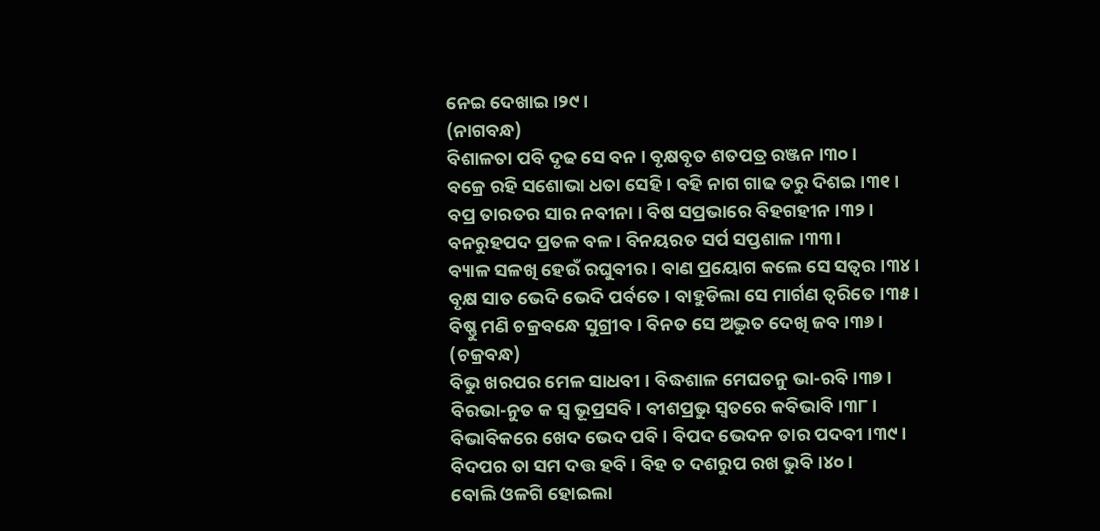ନେଇ ଦେଖାଇ ।୨୯।
(ନାଗବନ୍ଧ)
ବିଶାଳତା ପବି ଦୃଢ ସେ ବନ । ବୃକ୍ଷବୃତ ଶତପତ୍ର ରଞ୍ଜନ ।୩୦।
ବକ୍ରେ ରହି ସଶୋଭା ଧତା ସେହି । ବହି ନାଗ ଗାଢ ତରୁ ଦିଶଇ ।୩୧।
ବପ୍ର ତାରତର ସାର ନବୀନା । ବିଷ ସପ୍ରଭାରେ ବିହଗହୀନ ।୩୨।
ବନରୁହପଦ ପ୍ରତଳ ବଳ । ବିନୟରତ ସର୍ପ ସପ୍ତଶାଳ ।୩୩।
ବ୍ୟାଳ ସଳଖି ହେଉଁ ରଘୁବୀର । ବାଣ ପ୍ରୟୋଗ କଲେ ସେ ସତ୍ୱର ।୩୪।
ବୃକ୍ଷ ସାତ ଭେଦି ଭେଦି ପର୍ବତେ । ବାହୁଡିଲା ସେ ମାର୍ଗଣ ତ୍ୱରିତେ ।୩୫।
ବିଷ୍ଣୁ ମଣି ଚକ୍ରବନ୍ଧେ ସୁଗ୍ରୀବ । ବିନତ ସେ ଅଦ୍ଭୁତ ଦେଖି ଜବ ।୩୬।
(ଚକ୍ରବନ୍ଧ)
ବିଭୁ ଖରପର ମେଳ ସାଧବୀ । ବିଦ୍ଧଶାଳ ମେଘତନୁ ଭା-ରବି ।୩୭।
ବିରଭା-ନୁତ କ ସ୍ୱ ଭୂପ୍ରସବି । ବୀଶପ୍ରଭୁ ସ୍ୱତରେ କବିଭାବି ।୩୮।
ବିଭାବିକରେ ଖେଦ ଭେଦ ପବି । ବିପଦ ଭେଦନ ତାର ପଦବୀ ।୩୯।
ବିଦପର ତା ସମ ଦତ୍ତ ହବି । ବିହ ତ ଦଶରୁପ ରଖ ଭୁବି ।୪୦।
ବୋଲି ଓଳଗି ହୋଇଲା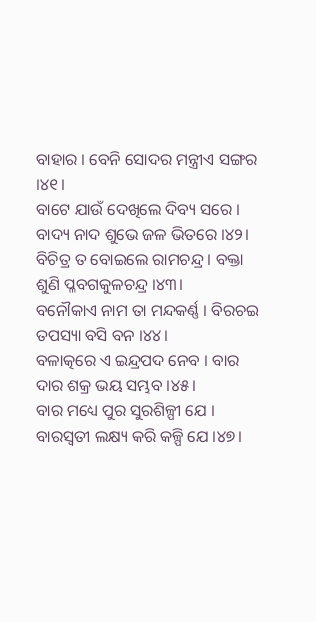ବାହାର । ବେନି ସୋଦର ମନ୍ତ୍ରୀଏ ସଙ୍ଗର ।୪୧।
ବାଟେ ଯାଉଁ ଦେଖିଲେ ଦିବ୍ୟ ସରେ । ବାଦ୍ୟ ନାଦ ଶୁଭେ ଜଳ ଭିତରେ ।୪୨।
ବିଚିତ୍ର ତ ବୋଇଲେ ରାମଚନ୍ଦ୍ର । ବକ୍ତା ଶୁଣି ପ୍ଳବଗକୁଳଚନ୍ଦ୍ର ।୪୩।
ବନୌକାଏ ନାମ ତା ମନ୍ଦକର୍ଣ୍ଣ । ବିରଚଇ ତପସ୍ୟା ବସି ବନ ।୪୪।
ବଳାତ୍କରେ ଏ ଇନ୍ଦ୍ରପଦ ନେବ । ବାର ଦାର ଶକ୍ର ଭୟ ସମ୍ଭବ ।୪୫।
ବାର ମଧ୍ୟେ ପୁର ସୁରଶିଳ୍ପୀ ଯେ । ବାରସ୍ୱତୀ ଲକ୍ଷ୍ୟ କରି କଳ୍ପି ଯେ ।୪୭।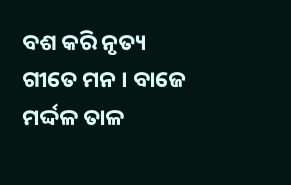ବଶ କରି ନୃତ୍ୟ ଗୀତେ ମନ । ବାଜେ ମର୍ଦ୍ଦଳ ତାଳ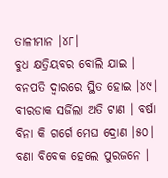ତାଳୀମାନ ।୪୮।
ବୁଧ କ୍ଷତ୍ରିୟବର ବୋଲି ଯାଇ । ବନପତି ଦ୍ୱାରରେ ସ୍ଥିତ ହୋଇ ।୪୯।
ବୀରଡାକ ସର୍ଜିଲା ଅତି ଟାଣ । ବର୍ଷା ବିନା କି ଗର୍ଗେ ମେଘ ଦ୍ରୋଣ ।୫୦।
ବଣା ବିବେକ ହେଲେ ପୁରଜନେ ।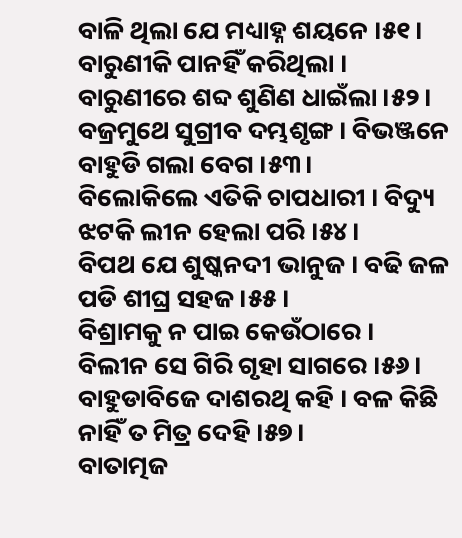ବାଳି ଥିଲା ଯେ ମଧ୍ୟାହ୍ନ ଶୟନେ ।୫୧।
ବାରୁଣୀକି ପାନହିଁ କରିଥିଲା । ବାରୁଣୀରେ ଶବ୍ଦ ଶୁଣିଣ ଧାଇଁଲା ।୫୨।
ବଜ୍ରମୁଥେ ସୁଗ୍ରୀବ ଦମ୍ଭଶୃଙ୍ଗ । ବିଭଞ୍ଜନେ ବାହୁଡି ଗଲା ବେଗ ।୫୩।
ବିଲୋକିଲେ ଏତିକି ଚାପଧାରୀ । ବିଦ୍ୟୁ ଝଟକି ଲୀନ ହେଲା ପରି ।୫୪।
ବିପଥ ଯେ ଶୁଷ୍କନଦୀ ଭାନୁଜ । ବଢି ଜଳ ପଡି ଶୀଘ୍ର ସହଜ ।୫୫।
ବିଶ୍ରାମକୁ ନ ପାଇ କେଉଁଠାରେ । ବିଲୀନ ସେ ଗିରି ଗୃହା ସାଗରେ ।୫୬।
ବାହୁଡାବିଜେ ଦାଶରଥି କହି । ବଳ କିଛି ନାହିଁ ତ ମିତ୍ର ଦେହି ।୫୭।
ବାତାତ୍ମଜ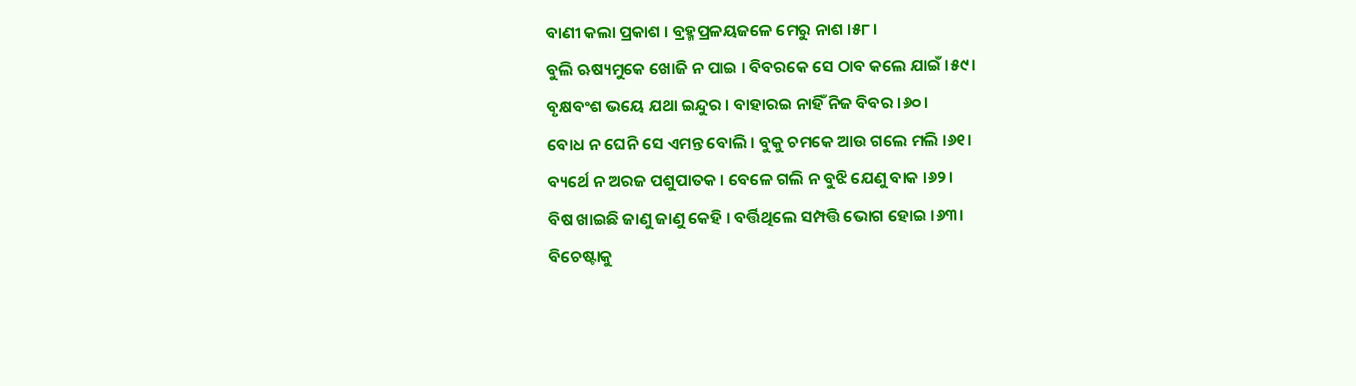ବାଣୀ କଲା ପ୍ରକାଶ । ବ୍ରହ୍ମପ୍ରଳୟଜଳେ ମେରୁ ନାଶ ।୫୮।
ବୁଲି ଋଷ୍ୟମୁକେ ଖୋଜି ନ ପାଇ । ବିବରକେ ସେ ଠାବ କଲେ ଯାଇଁ ।୫୯।
ବୃକ୍ଷବଂଶ ଭୟେ ଯଥା ଇନ୍ଦୁର । ବାହାରଇ ନାହିଁ ନିଜ ବିବର ।୬୦।
ବୋଧ ନ ଘେନି ସେ ଏମନ୍ତ ବୋଲି । ବୁକୁ ଚମକେ ଆଉ ଗଲେ ମଲି ।୬୧।
ବ୍ୟର୍ଥେ ନ ଅରଜ ପଶୁପାତକ । ବେଳେ ଗଲି ନ ବୁଝି ଯେଣୁ ବାକ ।୬୨।
ବିଷ ଖାଇଛି ଜାଣୁ ଜାଣୁ କେହି । ବର୍ତ୍ତିଥିଲେ ସମ୍ପତ୍ତି ଭୋଗ ହୋଇ ।୬୩।
ବିଚେଷ୍ଟାକୁ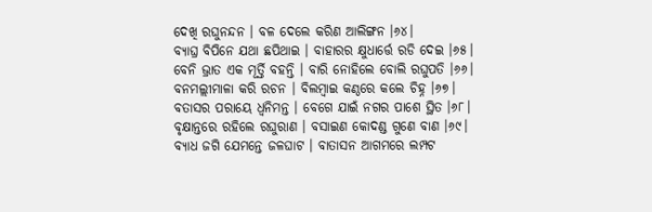ଦେଖି ରଘୁନନ୍ଦନ । ବଳ ଦେଲେ କରିଣ ଆଲିଙ୍ଗନ ।୬୪।
ବ୍ୟାଘ୍ର ବିପିନେ ଯଥା ଛପିଥାଇ । ବାହାରର କ୍ଷୁଧାର୍ତ୍ତେ ରଡି ଦେଇ ।୬୫।
ବେନି ଭ୍ରାତ ଏକ ମୂର୍ତ୍ତି ବହନ୍ତି । ବାରି ନୋହିଲେ ବୋଲି ରଘୁପତି ।୬୬।
ବନମଲ୍ଲୀମାଳା କରି ରଚନ । ବିଲମ୍ୱାଇ କଣ୍ଠରେ କଲେ ଚିହ୍ନ ।୬୭।
ବତାସର ପରାୟେ ଧ୍ୱନିମନ୍ତ । ବେଗେ ଯାଇଁ ନଗର ପାଶେ ସ୍ଥିତ ।୬୮।
ବୃକ୍ଷାନ୍ତରେ ରହିଲେ ରଘୁରାଣ । ବସାଇଣ କୋଦଣ୍ଡ ଗୁଣେ ବାଣ ।୬୯।
ବ୍ୟାଧ ଜଗି ଯେମନ୍ତେ ଜଳଘାଟ । ବାତାସନ ଆଗମରେ ଲମ୍ପଟ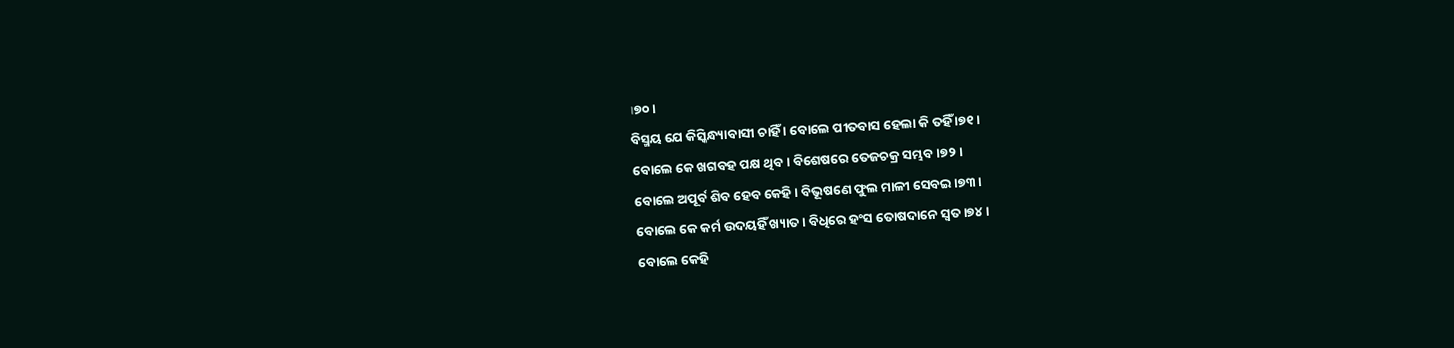।୭୦।
ବିସ୍ମୟ ଯେ କିସ୍କିନ୍ଧ୍ୟାବାସୀ ଚାହିଁ । ବୋଲେ ପୀତବାସ ହେଲା କି ତହିଁ ।୭୧।
ବୋଲେ କେ ଖଗବହ ପକ୍ଷ ଥିବ । ବିଶେଷରେ ତେଜଚକ୍ର ସମ୍ଭବ ।୭୨।
ବୋଲେ ଅପୂର୍ବ ଶିବ ହେବ କେହି । ବିଭୂଷଣେ ଫୁଲ ମାଳୀ ସେବଇ ।୭୩।
ବୋଲେ କେ କର୍ମ ଉଦୟହିଁ ଖ୍ୟାତ । ବିଧିରେ ହଂସ ତୋଷଦାନେ ସ୍ୱତ ।୭୪।
ବୋଲେ କେହି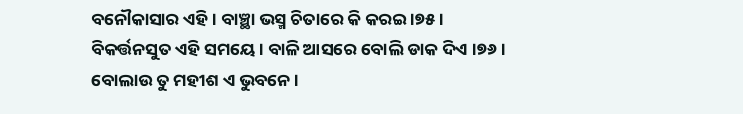ବନୌକାସାର ଏହି । ବାଞ୍ଛା ଭସ୍ମ ଚିତାରେ କି କରଇ ।୭୫।
ବିକର୍ତ୍ତନସୁତ ଏହି ସମୟେ । ବାଳି ଆସରେ ବୋଲି ଡାକ ଦିଏ ।୭୬।
ବୋଲାଉ ତୁ ମହୀଶ ଏ ଭୁବନେ ।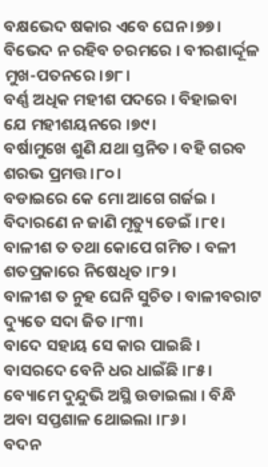ବକ୍ଷଭେଦ ଷକାର ଏବେ ଘେନ ।୭୭।
ବିଭେଦ ନ ରହିବ ଚରମରେ । ବୀରଶାର୍ଦ୍ଦୂଳ ମୁଖ-ପତନରେ ।୭୮।
ବର୍ଣ୍ଣ ଅଧିକ ମହୀଶ ପଦରେ । ବିହାଇବା ଯେ ମହୀଶୟନରେ ।୭୯।
ବର୍ଷାମୁଖେ ଶୁଣି ଯଥା ସ୍ତନିତ । ବହି ଗରବ ଶରଭ ପ୍ରମତ୍ତ ।୮୦।
ବଡାଇରେ କେ ମୋ ଆଗେ ଗର୍ଜଇ । ବିଦାରଣେ ନ ଜାଣି ମୃତ୍ୟୁ ଡେଇଁ ।୮୧।
ବାଳୀଶ ତ ତଥା କୋପେ ଗମିତ । ବଳୀ ଶତପ୍ରକାରେ ନିଷେଧିତ ।୮୨।
ବାଳୀଶ ତ ନୁହ ଘେନି ସୁଚିତ । ବାଳୀବରାଟ ଦ୍ୟୁତେ ସଦା ଜିତ ।୮୩।
ବାଦେ ସହାୟ ସେ କାର ପାଇଛି । ବାସରଦେ ବେନି ଧର ଧାଇଁଛି ।୮୫।
ବ୍ୟୋମେ ଦୁନ୍ଦୁଭି ଅସ୍ଥି ଉଡାଇଲା । ବିନ୍ଧି ଅବା ସପ୍ତଶାଳ ଥୋଇଲା ।୮୬।
ବଦନ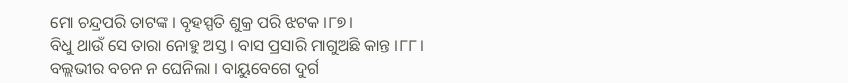ମୋ ଚନ୍ଦ୍ରପରି ତାଟଙ୍କ । ବୃହସ୍ପତି ଶୁକ୍ର ପରି ଝଟକ ।୮୭।
ବିଧୁ ଥାଉଁ ସେ ତାରା ନୋହୁ ଅସ୍ତ । ବାସ ପ୍ରସାରି ମାଗୁଅଛି କାନ୍ତ ।୮୮।
ବଲ୍ଲଭୀର ବଚନ ନ ଘେନିଲା । ବାୟୁବେଗେ ଦୁର୍ଗ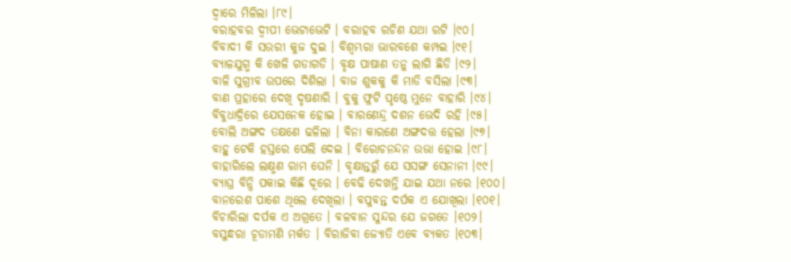ଦ୍ୱାରେ ମିଳିଲା ।୮୯।
ବରାହବର ଦ୍ୱୀପୀ ଭେଟାଭେଟି । ବରାହବ ରଚିଣ ଯଥା ରଟି ।୯୦।
ବିବାଦୀ କି ସଉରୀ କୁଜ ଦୁଇ । ବିଶ୍ୱମ୍ଭରା ଭାରବଶେ କମ୍ପଇ ।୯୧।
ବ୍ୟାଳଯୁଗ୍ମ କି ଖେଳି ଗଡାଗଡି । ବୃକ୍ଷ ପାଷାଣ ତନୁ ଲାଗି ଛିଡି ।୯୨।
ବାଳି ସୁଗ୍ରୀବ ଉପରେ ଦିଶିଲା । ବାଜ ଶୁକକୁ କି ମାଡି ବସିଲା ।୯୩।
ବାଣ ପ୍ରହାରେ ଦେଖି ଦୃଷଣାରି । ବୁକୁ ଫୁଟି ପୃଷ୍ଠେ ମୁନେ ବାହାରି ।୯୪।
ବିବୁଧାଦ୍ରିରେ ଯେସନେକ ହୋଇ । ବାରଣେନ୍ଦ୍ର ଦଶନ ଭେଦି ରହି ।୯୫।
ବୋଲି ଅଙ୍ଗଦ ତକ୍ଷଣେ ଢଳିଲା । ବିନା କାରଣେ ଅଙ୍ଗଦତ୍ତ ହେଲା ।୯୭।
ବାହୁ ଟେକି ହସ୍ତରେ ପେଲି ଦେଇ । ବିରୋଚନନ୍ଦନ ଉଭା ହୋଇ ।୯୮।
ବାହାରିଲେ ଲକ୍ଷ୍ମଣ ରାମ ଘେନି । ବୃକ୍ଷାନ୍ତରୁଁ ଯେ ସସଙ୍ଗ ସେନାନୀ ।୯୯।
ବ୍ୟାଘ୍ର ବିନ୍ଧି ପକାଇ କିଛି ଦୂରେ । ବେଢି ଦେଖନ୍ତି ଯାଇ ଯଥା ନରେ ।୧୦୦।
ବାନରେଶ ପାଶେ ଥିଲେ ଦେଖିଲା । ବପୁବନ୍ତ ଦର୍ପକ ଏ ଯୋଖିଲା ।୧୦୧।
ବିଚାରିଲା ଦର୍ପକ ଏ ଅଗ୍ରତେ । ବଳବାନ ସୁନ୍ଦର ଯେ ଜଗତେ ।୧୦୨।
ବସୁନ୍ଧରା ଚୂଡାମଣି ମର୍କତ । ବିରାଜିବା ଜ୍ୟୋତି ଏବେ ବ୍ୟକତ ।୧୦୩।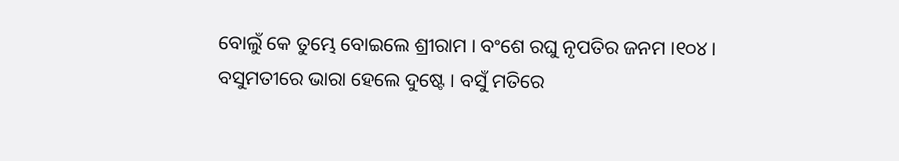ବୋଲୁଁ କେ ତୁମ୍ଭେ ବୋଇଲେ ଶ୍ରୀରାମ । ବଂଶେ ରଘୁ ନୃପତିର ଜନମ ।୧୦୪।
ବସୁମତୀରେ ଭାରା ହେଲେ ଦୁଷ୍ଟେ । ବସୁଁ ମତିରେ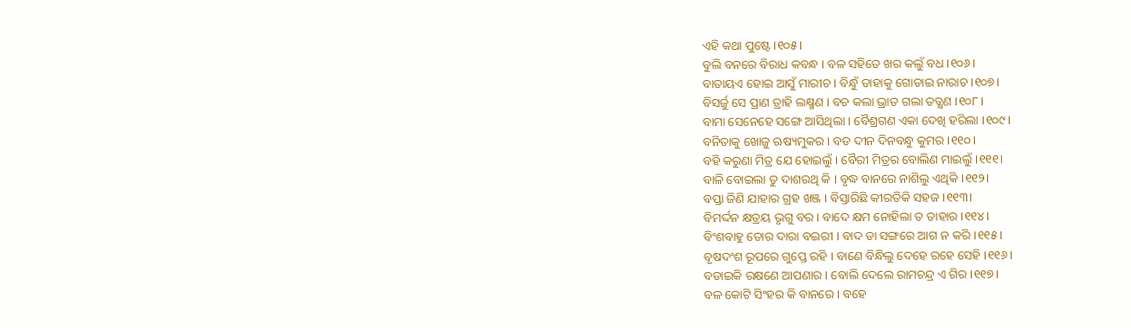ଏହି କଥା ପୁଷ୍ଟେ ।୧୦୫।
ବୁଲି ବନରେ ବିରାଧ କବନ୍ଧ । ବଳ ସହିତେ ଖର କଲୁଁ ବଧ ।୧୦୬।
ବାତାୟଏ ହୋଇ ଆସୁଁ ମାରୀଚ । ବିନ୍ଧୁଁ ତାହାକୁ ଗୋଡାଇ ନାରାଚ ।୧୦୭।
ବିସର୍ଜୁ ସେ ପ୍ରାଣ ତ୍ରାହି ଲକ୍ଷ୍ମଣ । ବଚ କଲା ଭ୍ରାତ ଗଲା ତତ୍କ୍ଷଣ ।୧୦୮।
ବାମା ସେନେହେ ସଙ୍ଗେ ଆସିଥିଲା । ବୈଶ୍ରଗଣ ଏକା ଦେଖି ହରିଲା ।୧୦୯।
ବନିତାକୁ ଖୋଜୁ ଋଷ୍ୟମୁକର । ବଡ ଦୀନ ଦିନବନ୍ଧୁ କୁମର ।୧୧୦।
ବହି କରୁଣା ମିତ୍ର ଯେ ହୋଇଲୁଁ । ବୈରୀ ମିତ୍ରର ବୋଲିଣ ମାଇଲୁଁ ।୧୧୧।
ବାଳି ବୋଇଲା ତୁ ଦାଶରଥି କି । ବୃଦ୍ଧ ବାନରେ ନାଶିଲୁ ଏଥିକି ।୧୧୨।
ବପ୍ତା ଜିଣି ଯାହାର ଗ୍ରହ ଖଞ୍ଜ । ବିସ୍ତାରିଛି କୀରତିକି ସହଜ ।୧୧୩।
ବିମର୍ଦ୍ଦନ କ୍ଷତ୍ରୟ ଭୃଗୁ ବର । ବାଦେ କ୍ଷମ ନୋହିଲା ତ ତାହାର ।୧୧୪।
ବିଂଶବାହୁ ତୋର ଦାରା ବଇରୀ । ବାଦ ତା ସଙ୍ଗରେ ଆଗ ନ କରି ।୧୧୫।
ବୃଷଦଂଶ ରୂପରେ ଗୁପ୍ତେ ରହି । ବାଣେ ବିନ୍ଧିଲୁ ଦେହେ ରହେ ସେହି ।୧୧୬।
ବଡାଇକି ରକ୍ଷଣେ ଆପଣାର । ବୋଲି ଦେଲେ ରାମଚନ୍ଦ୍ର ଏ ଗିର ।୧୧୭।
ବଳ କୋଟି ସିଂହର କି ବାନରେ । ବହେ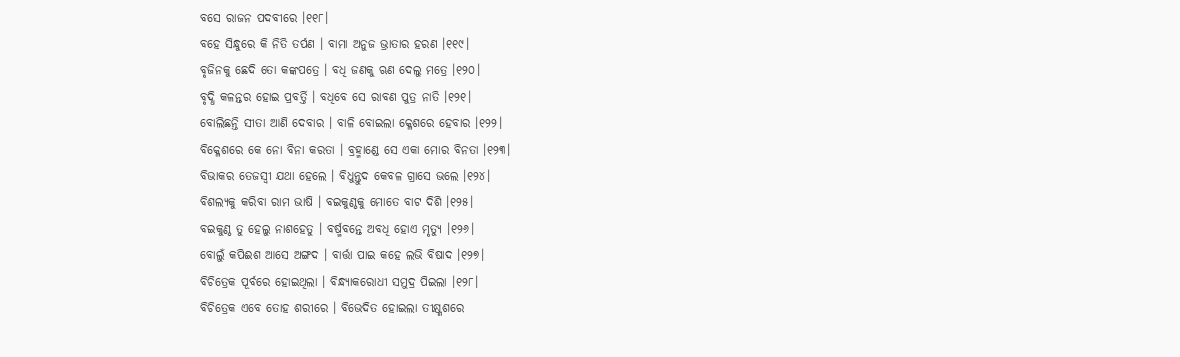ବସେ ରାଜନ ପଦବୀରେ ।୧୧୮।
ବହେ ସିନ୍ଧୁରେ କି ନିତି ତର୍ପଣ । ବାମା ଅନୁଜ ଭ୍ରାତାର ହରଣ ।୧୧୯।
ବୃଜିନକୁ ଛେଦି ତୋ କଙ୍କପତ୍ରେ । ବଧି ଜଣକୁ ଋଣ ଦେଲୁ ମତ୍ରେ ।୧୨୦।
ବୃଦ୍ଧି କଳନ୍ତର ହୋଇ ପ୍ରବର୍ତ୍ତି । ବଧିବେ ସେ ରାବଣ ପୁତ୍ର ନାତି ।୧୨୧।
ବୋଲିଛନ୍ତି ସୀତା ଆଣି ଦେବାର । ବାଳି ବୋଇଲା କ୍ଳେଶରେ ହେବାର ।୧୨୨।
ବିକ୍ଳେଶରେ କେ ନୋ ବିନା କରତା । ବ୍ରହ୍ମାଣ୍ଡେ ସେ ଏକା ମୋର ବିନତା ।୧୨୩।
ବିଭାକର ତେଜସ୍ୱୀ ଯଥା ହେଲେ । ବିଧୁନ୍ତୁଦ କେବଳ ଗ୍ରାସେ ଭଲେ ।୧୨୪।
ବିଶଲ୍ୟକୁ କରିବା ରାମ ଭାଷି । ବଇକୁଣ୍ଠକୁ ମୋତେ ବାଟ ଦିଶି ।୧୨୫।
ବଇକୁଣ୍ଠ ତୁ ହେଲୁ ନାଶହେତୁ । ବର୍ଷ୍ମବନ୍ତେ ଅବଧି ହୋଏ ମୃତ୍ୟୁ ।୧୨୬।
ବୋଲୁଁ କପିଈଶ ଆସେ ଅଙ୍ଗଦ । ବାର୍ତ୍ତା ପାଇ କହେ ଲଭି ବିଷାଦ ।୧୨୭।
ବିଚିତ୍ରେକ ପୂର୍ବରେ ହୋଇଥିଲା । ବିନ୍ଧ୍ୟାକରୋଧୀ ସମୁଦ୍ର ପିଇଲା ।୧୨୮।
ବିଚିତ୍ରେକ ଏବେ ତୋହ ଶରୀରେ । ବିଭେଦିତ ହୋଇଲା ତୀକ୍ଷ୍ଣଶରେ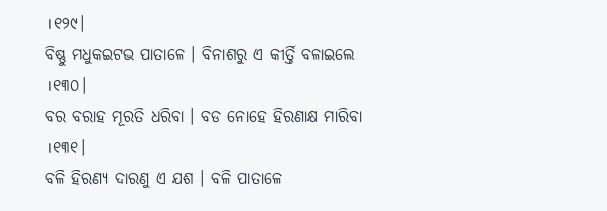।୧୨୯।
ବିଷ୍ଣୁ ମଧୁକଇଟଭ ପାତାଳେ । ବିନାଶରୁ ଏ କୀର୍ତ୍ତି ବଳାଇଲେ ।୧୩୦।
ବର ବରାହ ମୂରତି ଧରିବା । ବଡ ନୋହେ ହିରଣାକ୍ଷ ମାରିବା ।୧୩୧।
ବଳି ହିରଣ୍ୟ ଦାରଣୁ ଏ ଯଶ । ବଳି ପାତାଳେ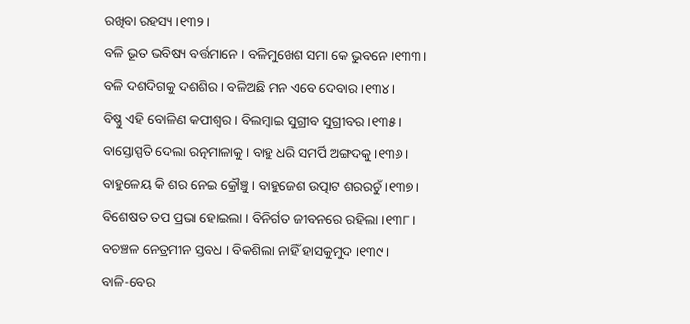ରଖିବା ରହସ୍ୟ ।୧୩୨।
ବଳି ଭୂତ ଭବିଷ୍ୟ ବର୍ତ୍ତମାନେ । ବଳିମୁଖେଶ ସମା କେ ଭୁବନେ ।୧୩୩।
ବଳି ଦଶଦିଗକୁ ଦଶଶିର । ବଳିଅଛି ମନ ଏବେ ଦେବାର ।୧୩୪।
ବିଷ୍ଣୁ ଏହି ବୋଳିଣ କପୀଶ୍ୱର । ବିଲମ୍ବାଇ ସୁଗ୍ରୀବ ସୁଗ୍ରୀବର ।୧୩୫।
ବାସ୍ତୋସ୍ପତି ଦେଲା ରତ୍ନମାଳାକୁ । ବାହୁ ଧରି ସମର୍ପି ଅଙ୍ଗଦକୁ ।୧୩୬।
ବାହୁଳେୟ କି ଶର ନେଇ କ୍ରୌଞ୍ଚୁ । ବାହୁଜେଶ ଉତ୍ପାଟ ଶରରଚୁଁ ।୧୩୭।
ବିଶେଷତ ତପ ପ୍ରଭା ହୋଇଲା । ବିନିର୍ଗତ ଜୀବନରେ ରହିଲା ।୧୩୮।
ବଚଞ୍ଚଳ ନେତ୍ରମୀନ ସ୍ତବଧ । ବିକଶିଲା ନାହିଁ ହାସକୁମୁଦ ।୧୩୯।
ବାଳି-ବେର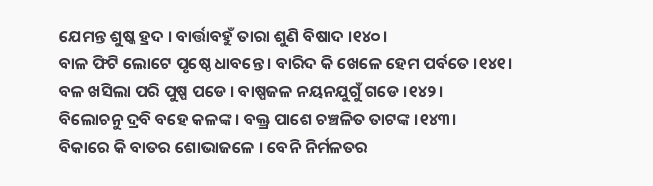ଯେମନ୍ତ ଶୁଷ୍କ ହ୍ରଦ । ବାର୍ତ୍ତାବହୁଁ ତାରା ଶୁଣି ବିଷାଦ ।୧୪୦।
ବାଳ ଫିଟି ଲୋଟେ ପୃଷ୍ଠେ ଧାବନ୍ତେ । ବାରିଦ କି ଖେଳେ ହେମ ପର୍ବତେ ।୧୪୧।
ବଳ ଖସିଲା ପରି ପୁଷ୍ପ ପଡେ । ବାଷ୍ପଜଳ ନୟନଯୁଗୁଁ ଗଡେ ।୧୪୨।
ବିଲୋଚନୁ ଦ୍ରବି ବହେ କଳଙ୍କ । ବକ୍ତ୍ର ପାଶେ ଚଞ୍ଚଳିତ ତାଟଙ୍କ ।୧୪୩।
ବିକାରେ କି ବାତର ଶୋଭାଜଳେ । ବେନି ନିର୍ମଳତର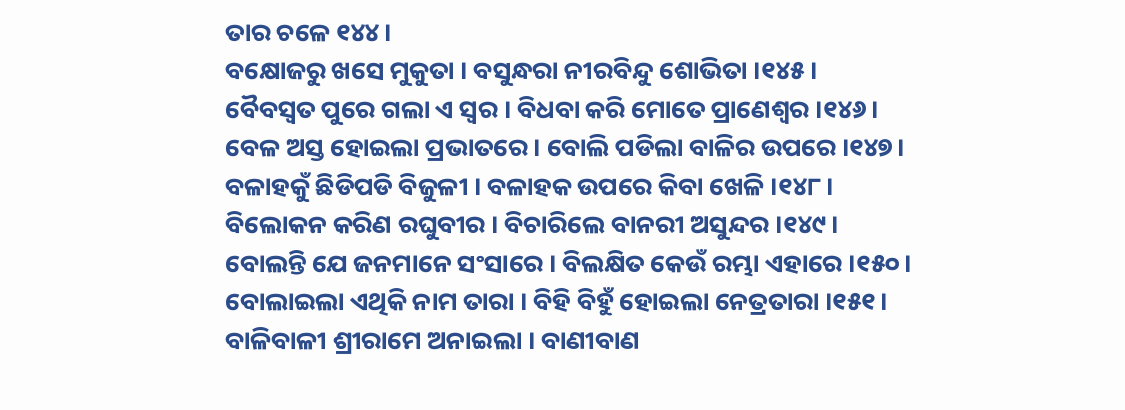ତାର ଚଳେ ୧୪୪।
ବକ୍ଷୋଜରୁ ଖସେ ମୁକୁତା । ବସୁନ୍ଧରା ନୀରବିନ୍ଦୁ ଶୋଭିତା ।୧୪୫।
ବୈବସ୍ୱତ ପୁରେ ଗଲା ଏ ସ୍ୱର । ବିଧବା କରି ମୋତେ ପ୍ରାଣେଶ୍ୱର ।୧୪୬।
ବେଳ ଅସ୍ତ ହୋଇଲା ପ୍ରଭାତରେ । ବୋଲି ପଡିଲା ବାଳିର ଉପରେ ।୧୪୭।
ବଳାହକୁଁ ଛିଡିପଡି ବିଜୁଳୀ । ବଳାହକ ଉପରେ କିବା ଖେଳି ।୧୪୮।
ବିଲୋକନ କରିଣ ରଘୁବୀର । ବିଚାରିଲେ ବାନରୀ ଅସୁନ୍ଦର ।୧୪୯।
ବୋଲନ୍ତି ଯେ ଜନମାନେ ସଂସାରେ । ବିଲକ୍ଷିତ କେଉଁ ରମ୍ଭା ଏହାରେ ।୧୫୦।
ବୋଲାଇଲା ଏଥିକି ନାମ ତାରା । ବିହି ବିହୁଁ ହୋଇଲା ନେତ୍ରତାରା ।୧୫୧।
ବାଳିବାଳୀ ଶ୍ରୀରାମେ ଅନାଇଲା । ବାଣୀବାଣ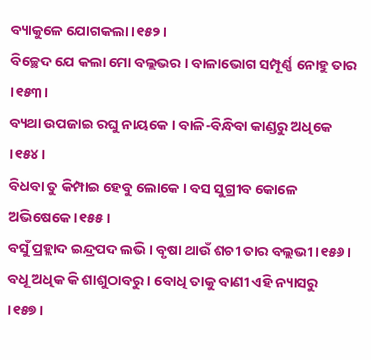ବ୍ୟାକୁଳେ ଯୋଗକଲା ।୧୫୨।
ବିଚ୍ଛେଦ ଯେ କଲା ମୋ ବଲ୍ଲଭର । ବାଳାଭୋଗ ସମ୍ପୂର୍ଣ୍ଣ ନୋହୁ ତାର ।୧୫୩।
ବ୍ୟଥା ଉପଜାଇ ରଘୁ ନାୟକେ । ବାଳି-ବିନ୍ଧିବା କାଣ୍ଡରୁ ଅଧିକେ ।୧୫୪।
ବିଧବା ତୁ କିମ୍ପାଇ ହେବୁ ଲୋକେ । ବସ ସୁଗ୍ରୀବ କୋଳେ ଅଭିଷେକେ ।୧୫୫।
ବସୁଁ ପ୍ରହ୍ଲାଦ ଇନ୍ଦ୍ରପଦ ଲଭି । ବୃଷା ଥାଉଁ ଶଚୀ ତାର ବଲ୍ଲଭୀ ।୧୫୬।
ବଧୂ ଅଧିକ କି ଶାଶୁଠାବରୁ । ବୋଧି ତାକୁ ବାଣୀ ଏହି ନ୍ୟାସରୁ ।୧୫୭।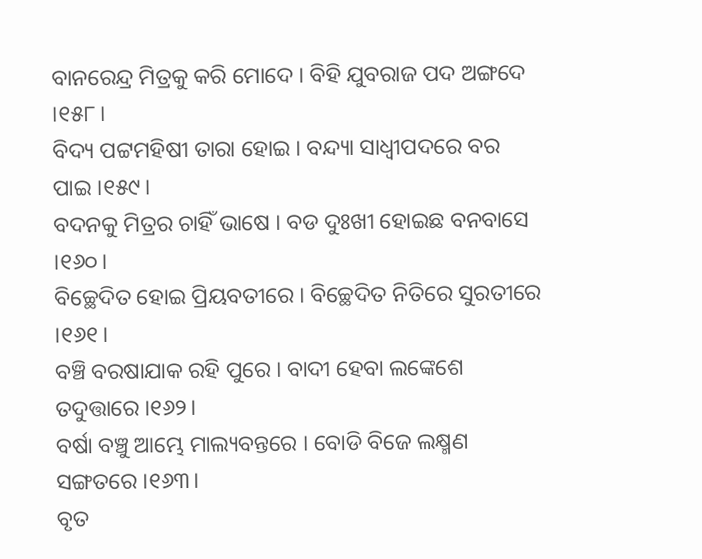ବାନରେନ୍ଦ୍ର ମିତ୍ରକୁ କରି ମୋଦେ । ବିହି ଯୁବରାଜ ପଦ ଅଙ୍ଗଦେ ।୧୫୮।
ବିଦ୍ୟ ପଟ୍ଟମହିଷୀ ତାରା ହୋଇ । ବନ୍ଦ୍ୟା ସାଧ୍ୱୀପଦରେ ବର ପାଇ ।୧୫୯।
ବଦନକୁ ମିତ୍ରର ଚାହିଁ ଭାଷେ । ବଡ ଦୁଃଖୀ ହୋଇଛ ବନବାସେ ।୧୬୦।
ବିଚ୍ଛେଦିତ ହୋଇ ପ୍ରିୟବତୀରେ । ବିଚ୍ଛେଦିତ ନିତିରେ ସୁରତୀରେ ।୧୬୧।
ବଞ୍ଚି ବରଷାଯାକ ରହି ପୁରେ । ବାଦୀ ହେବା ଲଙ୍କେଶେ ତଦୁତ୍ତାରେ ।୧୬୨।
ବର୍ଷା ବଞ୍ଚୁ ଆମ୍ଭେ ମାଲ୍ୟବନ୍ତରେ । ବୋଡି ବିଜେ ଲକ୍ଷ୍ମଣ ସଙ୍ଗତରେ ।୧୬୩।
ବୃତ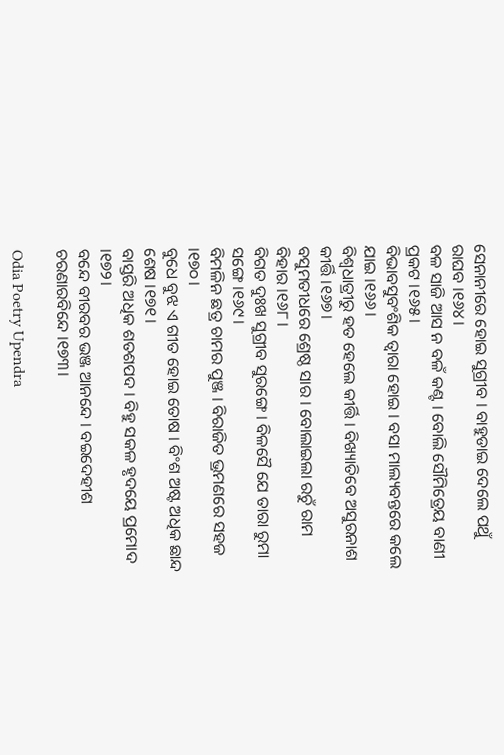ସେନାନୀରେ ହୋଇ ସୁଗ୍ରୀବ । ବାହୁଡାଇ ଦେଲେ ପଥୁଁ ରାଘବ ।୧୬୪।
ବଳ ସାଜି ଆସ ନ ବଳଁ କଣ୍ଟ । ବୋଲି ସୌମିତ୍ରେୟ ବାଣୀ ପ୍ରକଟ ।୧୬୫।
ବିଭାବସୁବଂଶିକ ତ୍ୱାରା ହୋଇ । ବସା ମାଲ୍ୟବନ୍ତରେ କଲେ ଯାଇ ।୧୬୬।
ବିଶ୍ୱଧାତ୍ରୀରୁ ହତ ହେଲେ କୀର୍ତ୍ତି । ବିଖ୍ୟାତିବେ ଅସୁରନାଶ କୀର୍ତ୍ତି ।୧୬୭।
ବସୁମତୀଧରେ ଶ୍ରେଷ୍ଠ ସାର । ବୋଲାଇଲା ରଚୁଁ ରାମ ବିହାର ।୧୬୮।
ବିଗତ ଦୁଃଖ ସୁଗ୍ରୀବ ସୁରଙ୍ଗେ । ବିଳସୈ ଯେ ତାରା ରୁମା ସଙ୍ଗେ ।୧୬୯।
ବିମଳିନ ଛତ୍ର ଚାମର ପୁଞ୍ଜ । ବିରାଜିତ ଭ୍ରମଣରେ ସହଜ ।୧୭୦।
ବୁଧେ ବୁଝ ଏ ଗୀତ ହୋଇ ତୋଷ । ବିଂଶ ଅଷ୍ଟ ଅଧିକ ଛାନ୍ଦ ଶେଷ ।୧୭୧।
ବାସ୍ତରି ଅଧିକ ଶତଶପଦ । ବିହୁ ସକଳ ହୃଦୟେ ପ୍ରମୋଦ ।୧୭୨।
ବନ୍ଦେ ବୀରବର ଭଞ୍ଜ ଆନନ୍ଦେ । ବଇଦେହୀଶ ଚରଣାରବିନ୍ଦେ ।୧୭୩।

Odia Poetry Upendra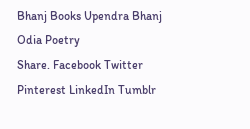Bhanj Books Upendra Bhanj Odia Poetry
Share. Facebook Twitter Pinterest LinkedIn Tumblr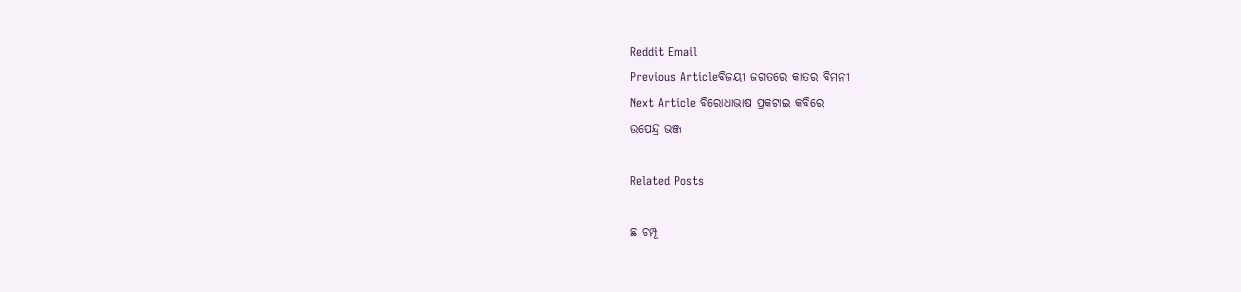Reddit Email
Previous Articleବିଜୟୀ ଜଗତରେ କାତର ବିମନୀ
Next Article ବିରୋଧାଭାଷ ପ୍ରକଟାଇ କବିରେ
ଉପେନ୍ଦ୍ର ଭଞ୍ଜ

Related Posts

ଛ ଚମ୍ପୂ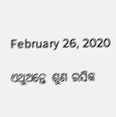February 26, 2020

ଏଥୁଅନ୍ତେ ଶୁଣ ରସିକ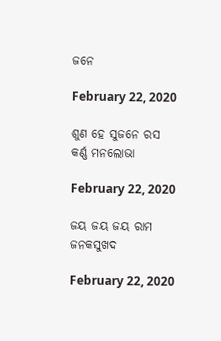ଜନେ

February 22, 2020

ଶୁଣ ହେ ସୁଜନେ ରସ କର୍ଣ୍ଣ ମନଲୋଭା

February 22, 2020

ଜୟ ଜୟ ଜୟ ରାମ ଜନକସୁଖଦ

February 22, 2020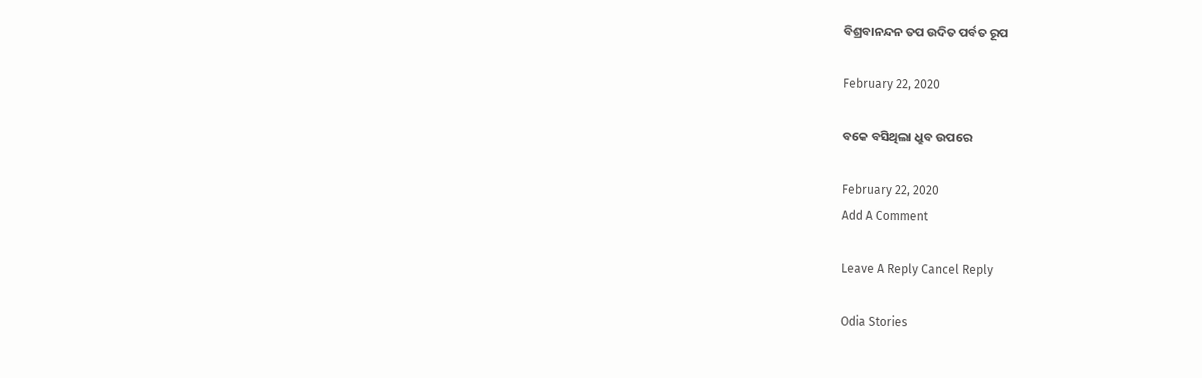ବିଶ୍ରବାନନ୍ଦନ ତପ ଉଦିତ ପର୍ବତ ରୂପ

February 22, 2020

ବକେ ବସିଥିଲା ଧ୍ରୁବ ଉପରେ

February 22, 2020
Add A Comment

Leave A Reply Cancel Reply

Odia Stories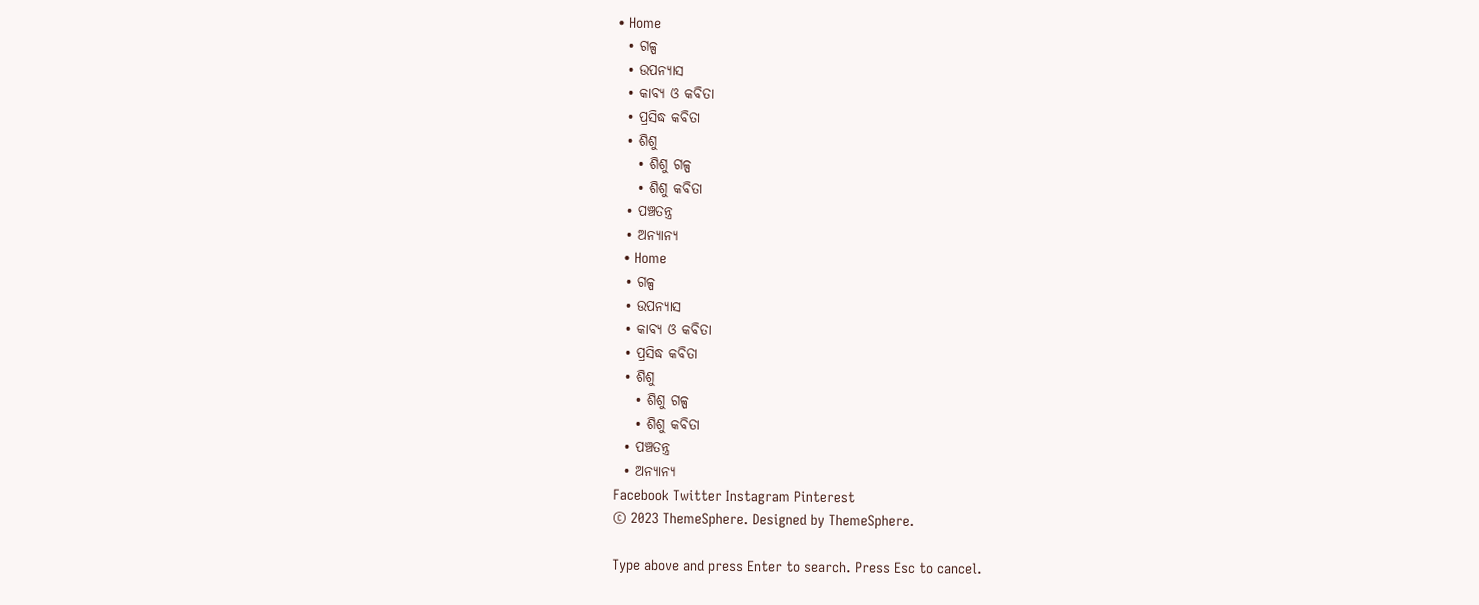• Home
  • ଗଳ୍ପ
  • ଉପନ୍ୟାସ
  • କାବ୍ୟ ଓ କବିତା
  • ପ୍ରସିଦ୍ଧ କବିତା
  • ଶିଶୁ
    • ଶିଶୁ ଗଳ୍ପ
    • ଶିଶୁ କବିତା
  • ପଞ୍ଚତନ୍ତ୍ର
  • ଅନ୍ୟାନ୍ୟ
  • Home
  • ଗଳ୍ପ
  • ଉପନ୍ୟାସ
  • କାବ୍ୟ ଓ କବିତା
  • ପ୍ରସିଦ୍ଧ କବିତା
  • ଶିଶୁ
    • ଶିଶୁ ଗଳ୍ପ
    • ଶିଶୁ କବିତା
  • ପଞ୍ଚତନ୍ତ୍ର
  • ଅନ୍ୟାନ୍ୟ
Facebook Twitter Instagram Pinterest
© 2023 ThemeSphere. Designed by ThemeSphere.

Type above and press Enter to search. Press Esc to cancel.